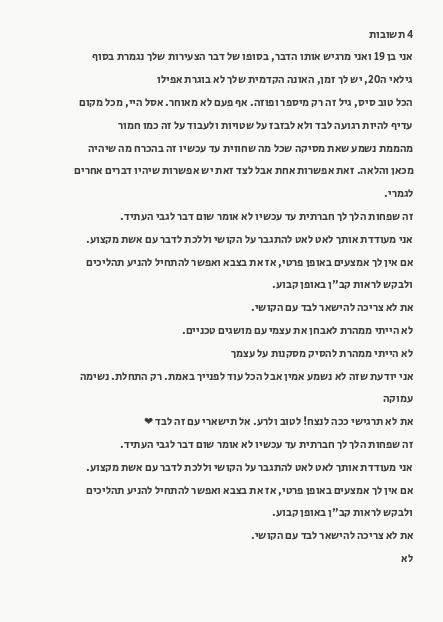4 תשובות
אני בן 19 ואני מרגיש אותו הדבר, בסופו של דבר הצעירות שלך נגמרת בסוף גילאי ה20, יש לך זמן, האונה הקדמית שלך לא בוגרת אפילו
הכל טוב סיס, גיל זה רק מיספר ופוזה. אף פעם לא מאוחר. אסל היי, מכל מקום עדיף להיות רגועה לבד ולא לבזבז על שטויות ולעבוד על זה כמו חמור
מהממת נשמע שאת מסיקה שכל מה שחווית עד עכשיו זה בהכרח מה שיהיה מכאן והלאה. זאת אפשרות אחת אבל לצד זאת יש אפשרות שיהיו דברים אחרים לגמרי.
זה שפחות הלך לך חברתית עד עכשיו לא אומר שום דבר לגבי העתיד.
אני מעודדת אותך לאט לאט להתגבר על הקושי וללכת לדבר עם אשת מקצוע. אם אין לך אמצעים באופן פרטי, אז את בצבא ואפשר להתחיל להניע תהליכים ולבקש לראות קב"ן באופן קבוע.
את לא צריכה להישאר לבד עם הקושי.
לא הייתי ממהרת לאבחן את עצמי עם מושגים טכניים.
לא הייתי ממהרת להסיק מסקנות על עצמך
אני יודעת שזה לא נשמע אמין אבל הכל עוד לפנייך באמת. רק התחלת. נשימה עמוקה
את לא תרגישי ככה לנצח! לטוב ולרע. אל תישארי עם זה לבד ❤
זה שפחות הלך לך חברתית עד עכשיו לא אומר שום דבר לגבי העתיד.
אני מעודדת אותך לאט לאט להתגבר על הקושי וללכת לדבר עם אשת מקצוע. אם אין לך אמצעים באופן פרטי, אז את בצבא ואפשר להתחיל להניע תהליכים ולבקש לראות קב"ן באופן קבוע.
את לא צריכה להישאר לבד עם הקושי.
לא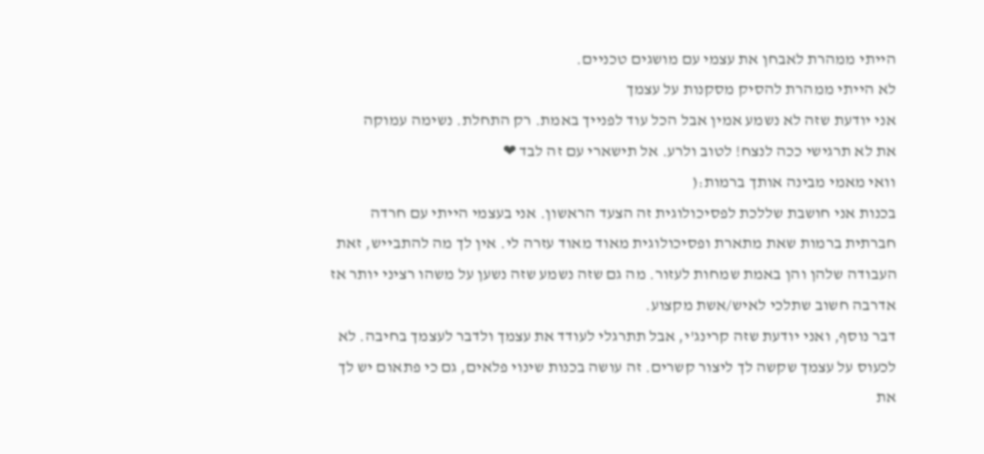הייתי ממהרת לאבחן את עצמי עם מושגים טכניים.
לא הייתי ממהרת להסיק מסקנות על עצמך
אני יודעת שזה לא נשמע אמין אבל הכל עוד לפנייך באמת. רק התחלת. נשימה עמוקה
את לא תרגישי ככה לנצח! לטוב ולרע. אל תישארי עם זה לבד ❤
וואי מאמי מבינה אותך ברמות:(
בכנות אני חושבת שללכת לפסיכולוגית זה הצעד הראשון. אני בעצמי הייתי עם חרדה חברתית ברמות שאת מתארת ופסיכולוגית מאוד מאוד עזרה לי. אין לך מה להתבייש, זאת העבודה שלהן והן באמת שמחות לעזור. מה גם שזה נשמע שזה נשען על משהו רציני יותר אז אדרבה חשוב שתלכי לאיש/אשת מקצוע.
דבר נוסף, ואני יודעת שזה קרינג'י, אבל תתרגלי לעודד את עצמך ולדבר לעצמך בחיבה. לא לכעוס על עצמך שקשה לך ליצור קשרים. זה עושה בכנות שינוי פלאים, גם כי פתאום יש לך את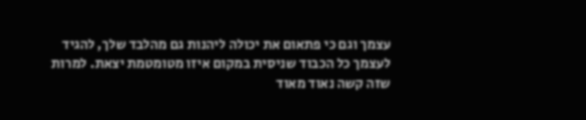עצמך וגם כי פתאום את יכולה ליהנות גם מהלבד שלך, להגיד לעצמך כל הכבוד שניסית במקום איזו מטומטמת יצאת. למרות שזה קשה נאוד מאוד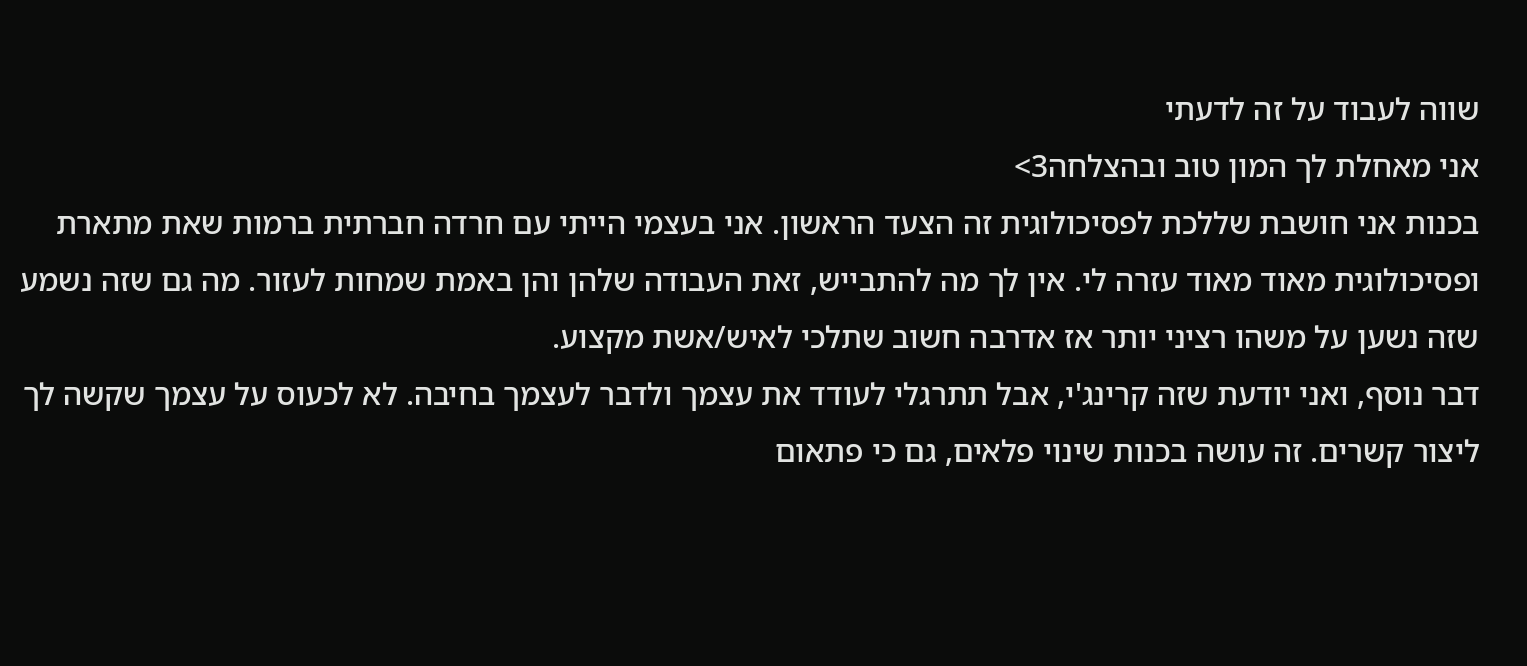שווה לעבוד על זה לדעתי
אני מאחלת לך המון טוב ובהצלחה3>
בכנות אני חושבת שללכת לפסיכולוגית זה הצעד הראשון. אני בעצמי הייתי עם חרדה חברתית ברמות שאת מתארת ופסיכולוגית מאוד מאוד עזרה לי. אין לך מה להתבייש, זאת העבודה שלהן והן באמת שמחות לעזור. מה גם שזה נשמע שזה נשען על משהו רציני יותר אז אדרבה חשוב שתלכי לאיש/אשת מקצוע.
דבר נוסף, ואני יודעת שזה קרינג'י, אבל תתרגלי לעודד את עצמך ולדבר לעצמך בחיבה. לא לכעוס על עצמך שקשה לך ליצור קשרים. זה עושה בכנות שינוי פלאים, גם כי פתאום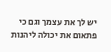יש לך את עצמך וגם כי פתאום את יכולה ליהנות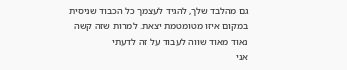גם מהלבד שלך, להגיד לעצמך כל הכבוד שניסית במקום איזו מטומטמת יצאת. למרות שזה קשה נאוד מאוד שווה לעבוד על זה לדעתי
אני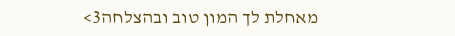מאחלת לך המון טוב ובהצלחה3>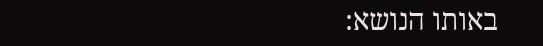באותו הנושא: